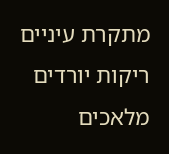מתקרת עיניים ריקות יורדים מלאכים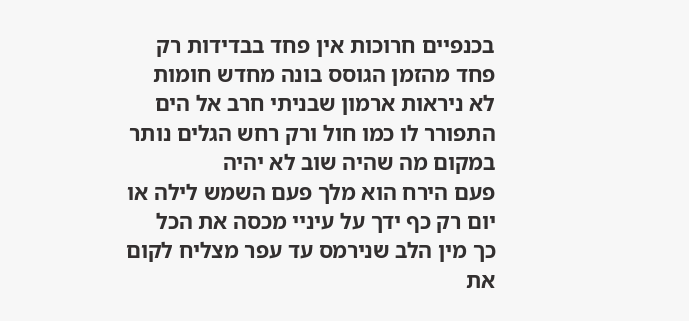בכנפיים חרוכות אין פחד בבדידות רק פחד מהזמן הגוסס בונה מחדש חומות לא ניראות ארמון שבניתי חרב אל הים התפורר לו כמו חול ורק רחש הגלים נותר במקום מה שהיה שוב לא יהיה
פעם הירח הוא מלך פעם השמש לילה או יום רק כף ידך על עיניי מכסה את הכל
כך מין הלב שנירמס עד עפר מצליח לקום את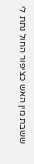ששבת מין האש כציפור החול נתת לי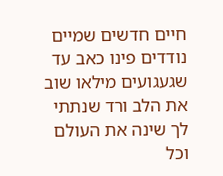חיים חדשים שמיים נודדים פינו כאב עד שגעגועים מילאו שוב את הלב ורד שנתתי לך שינה את העולם וכל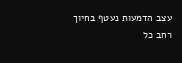עצב הדמעות נעטף בחיוך רחב כל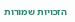הזכויות שמורות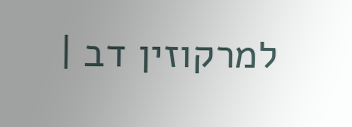למרקוזין דב |